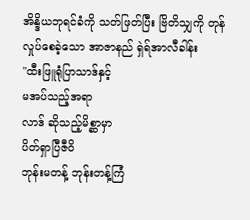အိန္ဒိယဘုရင်ခံကို သတ်ဖြတ်ပြီး ဗြိတိသျှကို တုန်လှုပ်စေခဲ့သော အာဇာနည် ရှဲရ်အာလီခါန်း
"ထီးဖြူရုံပြာသာဒ်နှင့်
မအပ်သည့်အရာ
လာဒ် ဆိုသည့်မိစ္ဆာမှာ
ပိတ်ရှာပြီဇီဝိ
ဘုန်းမတန့် ဘုန်းတန့်ကြံ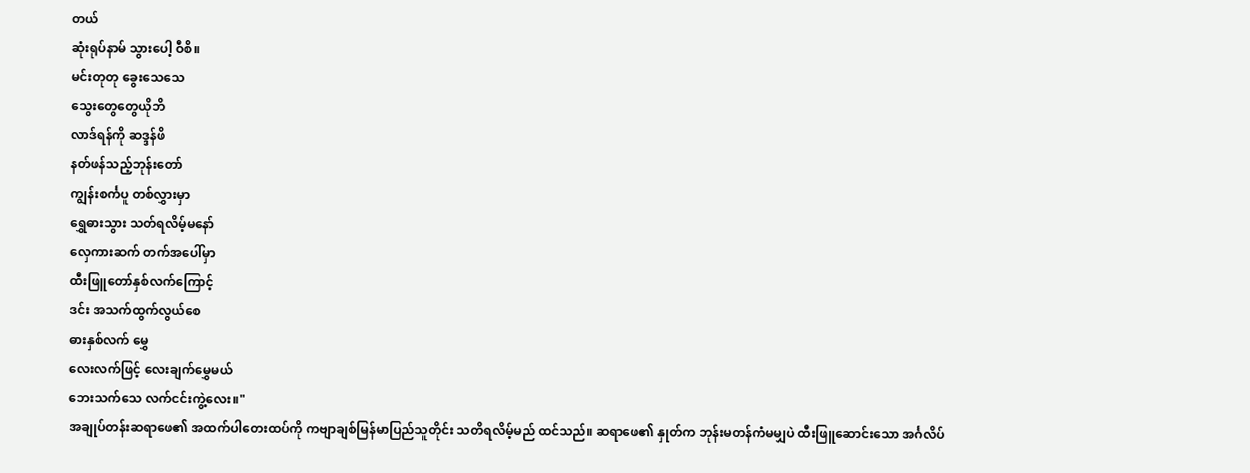တယ်
ဆုံးရုပ်နာမ် သွားပေါ့ ဝီစိ။
မင်းတုတု ခွေးသေသေ
သွေးတွေတွေယိုဘိ
လာဒ်ရန်ကို ဆဒ္ဒန်ဖိ
နတ်ဖန်သည့်ဘုန်းတော်
ကျွန်းစင်္ကပူ တစ်လွှားမှာ
ရွှေဓားသွား သတ်ရလိမ့်မနော်
လှေကားဆက် တက်အပေါ်မှာ
ထီးဖြူတော်နှစ်လက်ကြောင့်
ဒင်း အသက်ထွက်လွယ်စေ
ဓားနှစ်လက် မွှေ
လေးလက်ဖြင့် လေးချက်မွှေမယ်
ဘေးသက်သေ လက်ငင်းကွဲ့လေး။"
အချုပ်တန်းဆရာဖေ၏ အထက်ပါတေးထပ်ကို ကဗျာချစ်မြန်မာပြည်သူတိုင်း သတိရလိမ့်မည် ထင်သည်။ ဆရာဖေ၏ နှုတ်က ဘုန်းမတန်ကံမမျှပဲ ထီးဖြူဆောင်းသော အင်္ဂလိပ်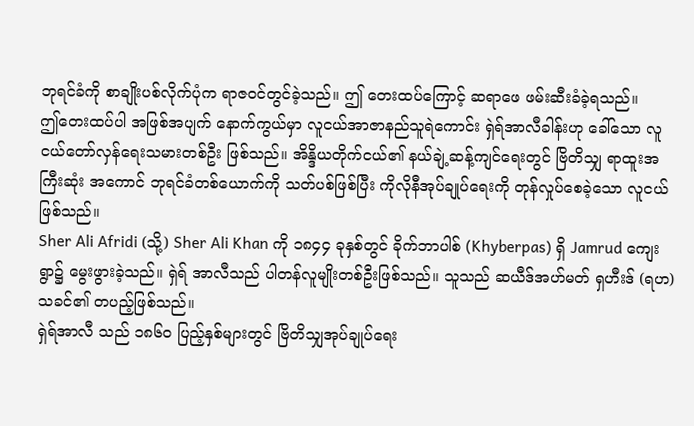ဘုရင်ခံကို စာချိုးပစ်လိုက်ပုံက ရာဇဝင်တွင်ခဲ့သည်။ ဤ တေးထပ်ကြောင့် ဆရာဖေ ဖမ်းဆီးခံခဲ့ရသည်။
ဤတေးထပ်ပါ အဖြစ်အပျက် နောက်ကွယ်မှာ လူငယ်အာဇာနည်သူရဲကောင်း ရှဲရ်အာလီခါန်းဟု ခေါ်သော လူငယ်တော်လှန်ရေးသမားတစ်ဦး ဖြစ်သည်။ အိန္ဒိယတိုက်ငယ်၏ နယ်ချဲ့ဆန့်ကျင်ရေးတွင် ဗြိတိသျှ ရာထူးအကြီးဆုံး အကောင် ဘုရင်ခံတစ်ယောက်ကို သတ်ပစ်ဖြစ်ပြီး ကိုလိုနီအုပ်ချုပ်ရေးကို တုန်လှုပ်စေခဲ့သော လူငယ်ဖြစ်သည်။
Sher Ali Afridi (သို့) Sher Ali Khan ကို ၁၈၄၄ ခုနှစ်တွင် ခိုက်ဘာပါစ် (Khyberpas) ရှိ Jamrud ကျေးရွာ၌ မွေးဖွားခဲ့သည်။ ရှဲရ် အာလီသည် ပါတန်လူမျိုးတစ်ဦးဖြစ်သည်။ သူသည် ဆယီဒ်အဟ်မတ် ရှဟီးဒ် (ရဟ) သခင်၏ တပည့်ဖြစ်သည်။
ရှဲရ်အာလီ သည် ၁၈၆၀ ပြည့်နှစ်များတွင် ဗြိတိသျှအုပ်ချုပ်ရေး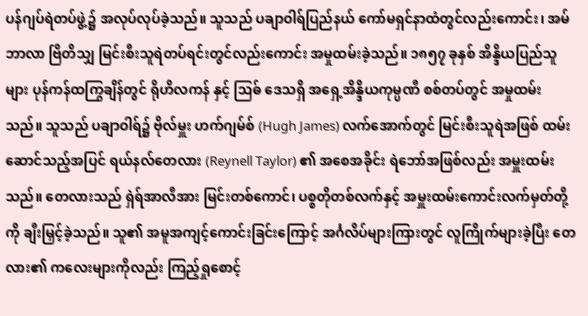ပန်ဂျပ်ရဲတပ်ဖွဲ့၌ အလုပ်လုပ်ခဲ့သည်။ သူသည် ပချာဝါရ်ပြည်နယ် ကော်မရှင်နာထံတွင်လည်းကောင်း၊ အမ်ဘာလာ ဗြိတိသျှ မြင်းစီးသူရဲတပ်ရင်းတွင်လည်းကောင်း အမှုထမ်းခဲ့သည်။ ၁၈၅၇ ခုနှစ် အိန္ဒိယပြည်သူများ ပုန်ကန်ထကြွချိန်တွင် ရိုဟိလကန် နှင့် ဩဓ် ဒေသရှိ အရှေ့အိန္ဒိယကုမ္ပဏီ စစ်တပ်တွင် အမှုထမ်းသည်။ သူသည် ပချာဝါရ်၌ ဗိုလ်မှူး ဟက်ဂျမ်စ် (Hugh James) လက်အောက်တွင် မြင်းစီးသူရဲအဖြစ် ထမ်းဆောင်သည့်အပြင် ရယ်နလ်တေလား (Reynell Taylor) ၏ အစေအခိုင်း ရဲဘော်အဖြစ်လည်း အမှူးထမ်းသည်။ တေလားသည် ရှဲရ်အာလီအား မြင်းတစ်ကောင်၊ ပစ္စတိုတစ်လက်နှင့် အမှူးထမ်းကောင်းလက်မှတ်တို့ကို ချီးမြှင့်ခဲ့သည်။ သူ၏ အမူအကျင့်ကောင်းခြင်းကြောင့် အင်္ဂလိပ်များကြားတွင် လူကြိုက်များခဲ့ပြီး တေလား၏ ကလေးများကိုလည်း ကြည့်ရှုစောင့်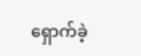ရှောက်ခဲ့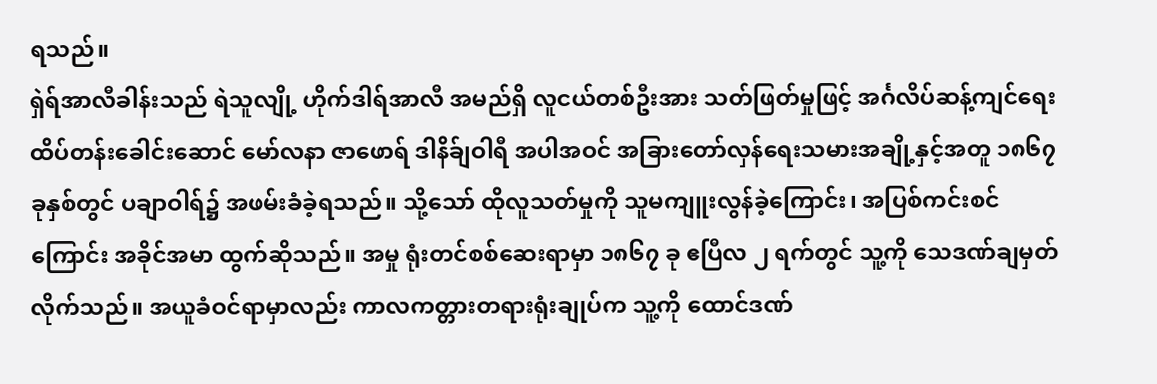ရသည်။
ရှဲရ်အာလီခါန်းသည် ရဲသူလျို့ ဟိုက်ဒါရ်အာလီ အမည်ရှိ လူငယ်တစ်ဦးအား သတ်ဖြတ်မှုဖြင့် အင်္ဂလိပ်ဆန့်ကျင်ရေး ထိပ်တန်းခေါင်းဆောင် မော်လနာ ဇာဖောရ် ဒါနိခ်ျဝါရီ အပါအဝင် အခြားတော်လှန်ရေးသမားအချို့နှင့်အတူ ၁၈၆၇ ခုနှစ်တွင် ပချာဝါရ်၌ အဖမ်းခံခဲ့ရသည်။ သို့သော် ထိုလူသတ်မှုကို သူမကျူးလွန်ခဲ့ကြောင်း၊ အပြစ်ကင်းစင်ကြောင်း အခိုင်အမာ ထွက်ဆိုသည်။ အမှု ရုံးတင်စစ်ဆေးရာမှာ ၁၈၆၇ ခု ဧပြီလ ၂ ရက်တွင် သူ့ကို သေဒဏ်ချမှတ်လိုက်သည်။ အယူခံဝင်ရာမှာလည်း ကာလကတ္တားတရားရုံးချုပ်က သူ့ကို ထောင်ဒဏ်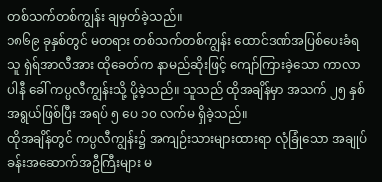တစ်သက်တစ်ကျွန်း ချမှတ်ခဲ့သည်။
၁၈၆၉ ခုနှစ်တွင် မတရား တစ်သက်တစ်ကျွန်း ထောင်ဒဏ်အပြစ်ပေးခံရသူ ရှဲရ်အာလီအား ထိုခေတ်က နာမည်ဆိုးဖြင့် ကျော်ကြားခဲ့သော ကာလာပါနီ ခေါ် ကပ္ပလီကျွန်းသို့ ပို့ခဲ့သည်။ သူသည် ထိုအချိန်မှာ အသက် ၂၅ နှစ် အရွယ်ဖြစ်ပြီး အရပ် ၅ ပေ ၁၀ လက်မ ရှိခဲ့သည်။
ထိုအချိန်တွင် ကပ္ပလီကျွန်း၌ အကျဉ်းသားများထားရာ လုံခြုံသော အချုပ်ခန်းအဆောက်အဦကြီးများ မ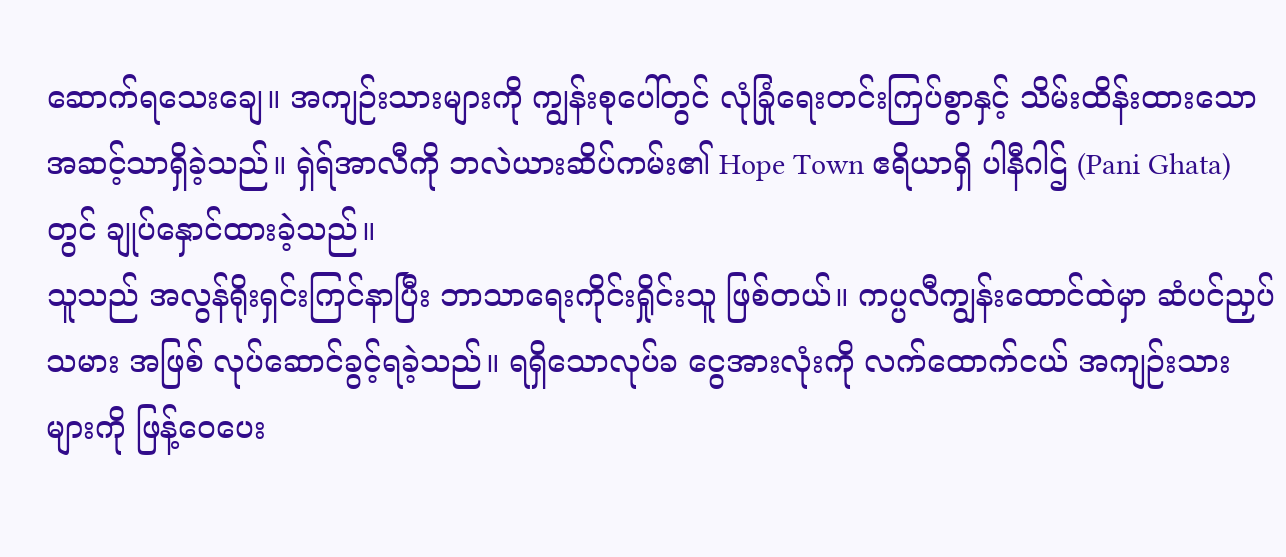ဆောက်ရသေးချေ။ အကျဉ်းသားများကို ကျွန်းစုပေါ်တွင် လုံခြုံရေးတင်းကြပ်စွာနှင့် သိမ်းထိန်းထားသော အဆင့်သာရှိခဲ့သည်။ ရှဲရ်အာလီကို ဘလဲယားဆိပ်ကမ်း၏ Hope Town ဧရိယာရှိ ပါနီဂါဌ် (Pani Ghata) တွင် ချုပ်နှောင်ထားခဲ့သည်။
သူသည် အလွန်ရိုးရှင်းကြင်နာပြီး ဘာသာရေးကိုင်းရှိုင်းသူ ဖြစ်တယ်။ ကပ္ပလီကျွန်းထောင်ထဲမှာ ဆံပင်ညှပ်သမား အဖြစ် လုပ်ဆောင်ခွင့်ရခဲ့သည်။ ရရှိသောလုပ်ခ ငွေအားလုံးကို လက်ထောက်ငယ် အကျဉ်းသားများကို ဖြန့်ဝေပေး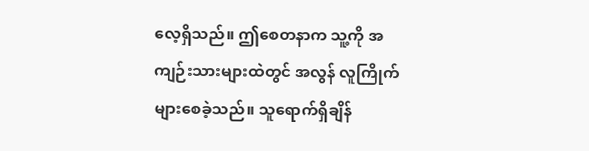လေ့ရှိသည်။ ဤစေတနာက သူ့ကို အကျဉ်းသားများထဲတွင် အလွန် လူကြိုက်များစေခဲ့သည်။ သူရောက်ရှိချိန်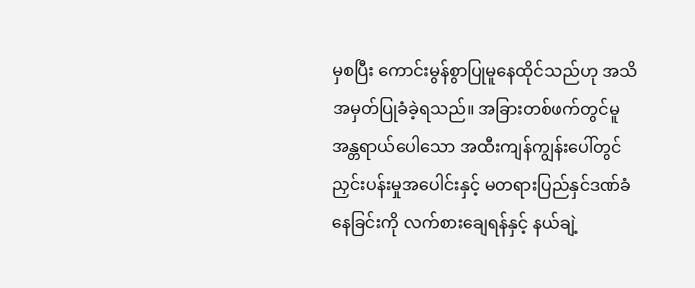မှစပြီး ကောင်းမွန်စွာပြုမူနေထိုင်သည်ဟု အသိအမှတ်ပြုခံခဲ့ရသည်။ အခြားတစ်ဖက်တွင်မူ အန္တရာယ်ပေါသော အထီးကျန်ကျွန်းပေါ်တွင် ညှင်းပန်းမှုအပေါင်းနှင့် မတရားပြည်နှင်ဒဏ်ခံနေခြင်းကို လက်စားချေရန်နှင့် နယ်ချဲ့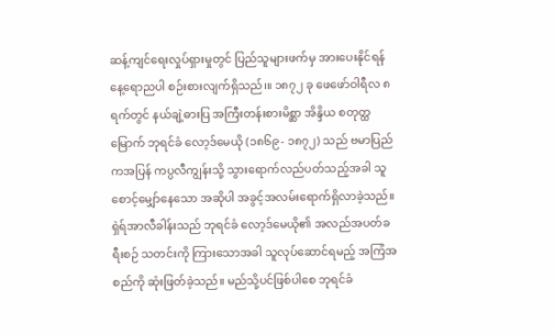ဆန့်ကျင်ရေးလှုပ်ရှားမှုတွင် ပြည်သူများဖက်မှ အားပေးနိုင်ရန် နေ့ရောညပါ စဉ်းစားလျက်ရှိသည်၊။ ၁၈၇၂ ခု ဖေဖော်ဝါရီလ ၈ ရက်တွင် နယ်ချဲ့ဓားပြ အကြီးတန်းစားမိစ္ဆာ အိန္ဒိယ စတုတ္ထမြောက် ဘုရင်ခံ လော့ဒ်မေယို (၁၈၆၉- ၁၈၇၂) သည် ဗမာပြည်ကအပြန် ကပ္ပလီကျွန်းသို့ သွားရောက်လည်ပတ်သည့်အခါ သူစောင့်မျှော်နေသော အဆိုပါ အခွင့်အလမ်းရောက်ရှိလာခဲ့သည်။
ရှဲရ်အာလီခါန်းသည် ဘုရင်ခံ လော့ဒ်မေယို၏ အလည်အပတ်ခရီးစဉ် သတင်းကို ကြားသောအခါ သူလုပ်ဆောင်ရမည့် အကြံအစည်ကို ဆုံးဖြတ်ခဲ့သည်။ မည်သို့ပင်ဖြစ်ပါစေ ဘုရင်ခံ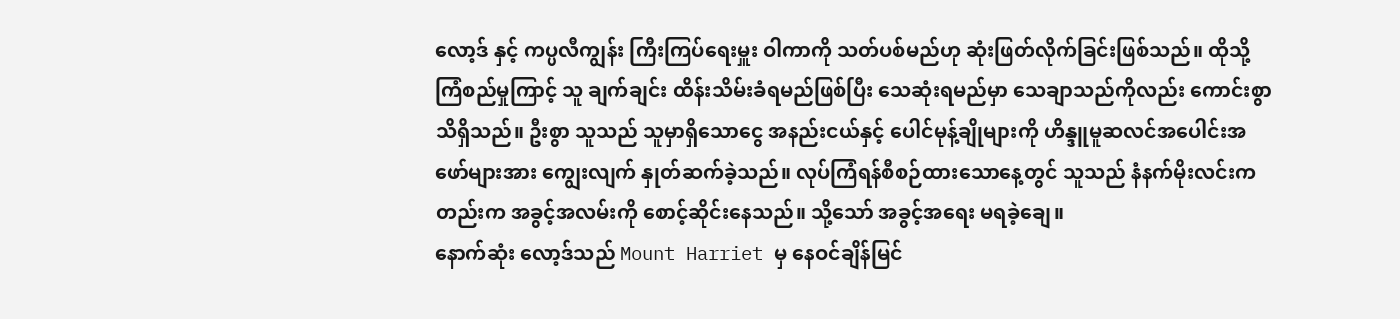လော့ဒ် နှင့် ကပ္ပလီကျွန်း ကြီးကြပ်ရေးမှူး ဝါကာကို သတ်ပစ်မည်ဟု ဆုံးဖြတ်လိုက်ခြင်းဖြစ်သည်။ ထိုသို့ကြံစည်မှုကြာင့် သူ ချက်ချင်း ထိန်းသိမ်းခံရမည်ဖြစ်ပြီး သေဆုံးရမည်မှာ သေချာသည်ကိုလည်း ကောင်းစွာ သိရှိသည်။ ဦးစွာ သူသည် သူမှာရှိသောငွေ အနည်းငယ်နှင့် ပေါင်မုန့်ချိုများကို ဟိန္ဒူမူဆလင်အပေါင်းအဖော်များအား ကျွေးလျက် နှုတ်ဆက်ခဲ့သည်။ လုပ်ကြံရန်စီစဉ်ထားသောနေ့တွင် သူသည် နံနက်မိုးလင်းကတည်းက အခွင့်အလမ်းကို စောင့်ဆိုင်းနေသည်။ သို့သော် အခွင့်အရေး မရခဲ့ချေ။
နောက်ဆုံး လော့ဒ်သည် Mount Harriet မှ နေဝင်ချိန်မြင်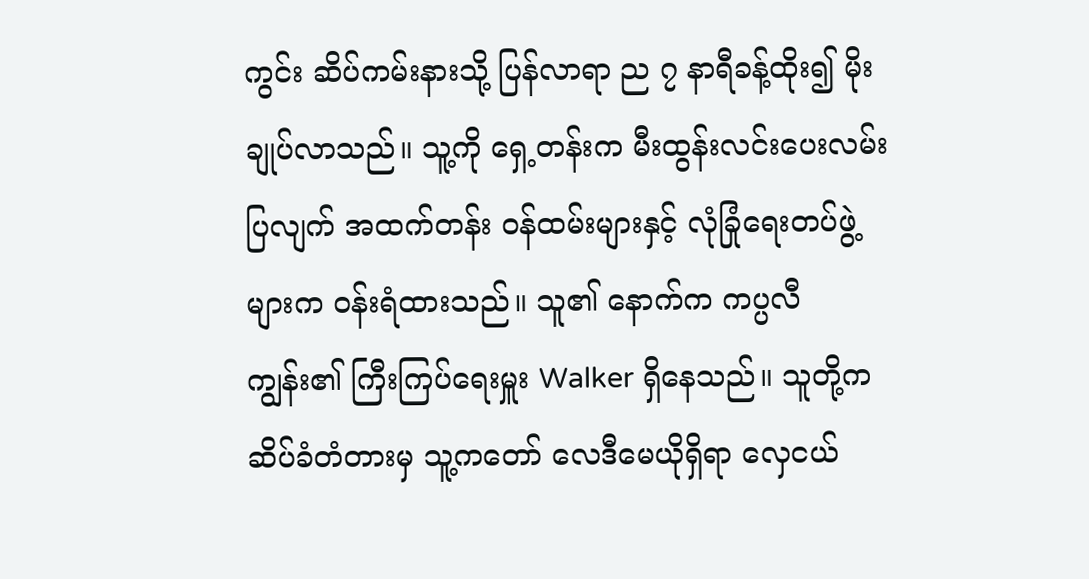ကွင်း ဆိပ်ကမ်းနားသို့ ပြန်လာရာ ည ၇ နာရီခန့်ထိုး၍ မိုးချုပ်လာသည်။ သူ့ကို ရှေ့တန်းက မီးထွန်းလင်းပေးလမ်းပြလျက် အထက်တန်း ၀န်ထမ်းများနှင့် လုံခြုံရေးတပ်ဖွဲ့များက ဝန်းရံထားသည်။ သူ၏ နောက်က ကပ္ပလီကျွန်း၏ ကြီးကြပ်ရေးမှူး Walker ရှိနေသည်။ သူတို့က ဆိပ်ခံတံတားမှ သူ့ကတော် လေဒီမေယိုရှိရာ လှေငယ်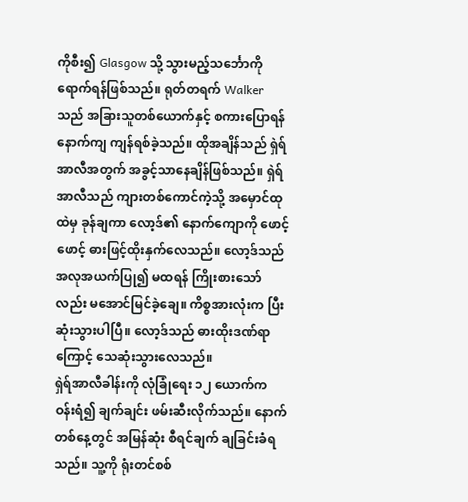ကိုစီး၍ Glasgow သို့ သွားမည့်သင်္ဘောကို ရောက်ရန်ဖြစ်သည်။ ရုတ်တရက် Walker သည် အခြားသူတစ်ယောက်နှင့် စကားပြောရန် နောက်ကျ ကျန်ရစ်ခဲ့သည်။ ထိုအချိန်သည် ရှဲရ်အာလီအတွက် အခွင့်သာနေချိန်ဖြစ်သည်။ ရှဲရ်အာလီသည် ကျားတစ်ကောင်ကဲ့သို့ အမှောင်ထုထဲမှ ခုန်ချကာ လော့ဒ်၏ နောက်ကျောကို ဖောင့်ဖောင့် ဓားဖြင့်ထိုးနှက်လေသည်။ လော့ဒ်သည် အလုအယက်ပြု၍ မထရန် ကြိုးစားသော်လည်း မအောင်မြင်ခဲ့ချေ။ ကိစ္စအားလုံးက ပြီးဆုံးသွားပါပြီ။ လော့ဒ်သည် ဓားထိုးဒဏ်ရာကြောင့် သေဆုံးသွားလေသည်။
ရှဲရ်အာလီခါန်းကို လုံခြုံရေး ၁၂ ယောက်က ဝန်းရံ၍ ချက်ချင်း ဖမ်းဆီးလိုက်သည်။ နောက်တစ်နေ့တွင် အမြန်ဆုံး စီရင်ချက် ချခြင်းခံရသည်။ သူ့ကို ရုံးတင်စစ်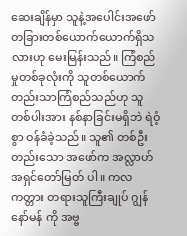ဆေးချိန်မှာ သူနဲ့အပေါင်းအဖော် တခြားတစ်ယောက်ယောက်ရှိသလားဟု မေးမြန်းသည်။ ကြံစည်မှုတစ်ခုလုံးကို သူတစ်ယောက်တည်းသာကြံစည်သည်ဟု သူတစ်ပါးအား နစ်နာခြင်းမရှိဘဲ ရဲဝံ့စွာ ဝန်ခံခဲ့သည်။ သူ၏ တစ်ဦးတည်းသော အဖော်က အလ္လာဟ်အရှင်တော်မြတ် ပါ။ ကလကတ္တား တရားသူကြီးချုပ် ဂျွန်နော်မန် ကို အဗ္ဗ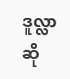ဒူလ္လာဆို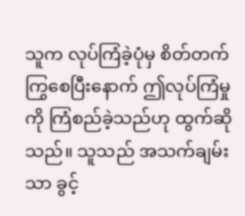သူက လုပ်ကြံခဲ့ပုံမှ စိတ်တက်ကြွစေပြီးနောက် ဤလုပ်ကြံမှုကို ကြံစည်ခဲ့သည်ဟု ထွက်ဆိုသည်။ သူသည် အသက်ချမ်းသာ ခွင့်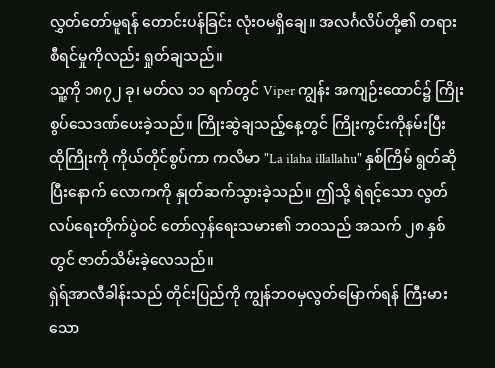လွှတ်တော်မူရန် တောင်းပန်ခြင်း လုံးဝမရှိချေ။ အလင်္ဂလိပ်တို့၏ တရားစီရင်မှုကိုလည်း ရှုတ်ချသည်။
သူ့ကို ၁၈၇၂ ခု၊ မတ်လ ၁၁ ရက်တွင် Viper ကျွန်း အကျဉ်းထောင်၌ ကြိုးစွပ်သေဒဏ်ပေးခဲ့သည်။ ကြိုးဆွဲချသည့်နေ့တွင် ကြိုးကွင်းကိုနမ်းပြီး ထိုကြိုးကို ကိုယ်တိုင်စွပ်ကာ ကလိမာ "La ilaha illallahu" နှစ်ကြိမ် ရွတ်ဆိုပြီးနောက် လောကကို နှုတ်ဆက်သွားခဲ့သည်။ ဤသို့ ရဲရင့်သော လွတ်လပ်ရေးတိုက်ပွဲဝင် တော်လှန်ရေးသမား၏ ဘဝသည် အသက် ၂၈ နှစ်တွင် ဇာတ်သိမ်းခဲ့လေသည်။
ရှဲရ်အာလီခါန်းသည် တိုင်းပြည်ကို ကျွန်ဘဝမှလွတ်မြောက်ရန် ကြီးမားသော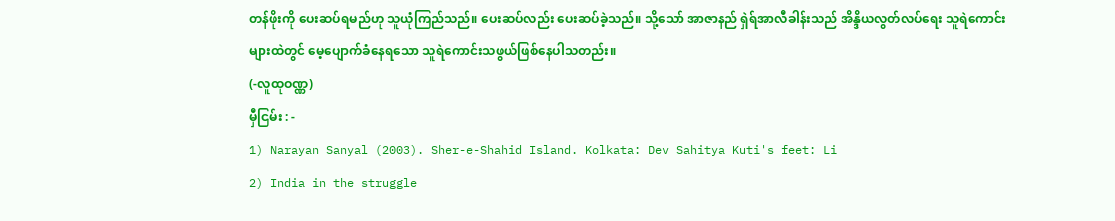တန်ဖိုးကို ပေးဆပ်ရမည်ဟု သူယုံကြည်သည်။ ပေးဆပ်လည်း ပေးဆပ်ခဲ့သည်။ သို့သော် အာဇာနည် ရှဲရ်အာလီခါန်းသည် အိန္ဒိယလွတ်လပ်ရေး သူရဲကောင်းများထဲတွင် မေ့ပျောက်ခံနေရသော သူရဲကောင်းသဖွယ်ဖြစ်နေပါသတည်း။
(-လူထုဝဏ္ဏ)
မှီငြမ်း : -
1) Narayan Sanyal (2003). Sher-e-Shahid Island. Kolkata: Dev Sahitya Kuti's feet: Li
2) India in the struggle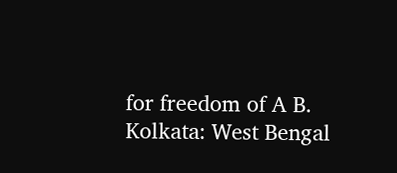for freedom of A B. Kolkata: West Bengal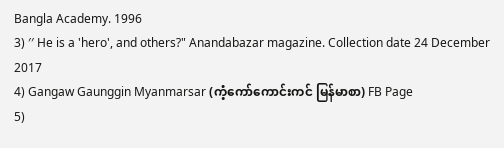Bangla Academy. 1996
3) ′′ He is a 'hero', and others?" Anandabazar magazine. Collection date 24 December 2017
4) Gangaw Gaunggin Myanmarsar (ကံ့ကော်ကောင်းကင် မြန်မာစာ) FB Page
5)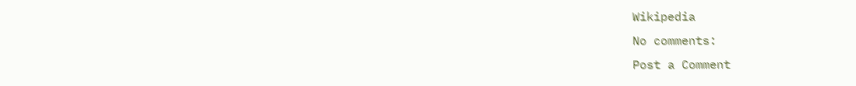Wikipedia
No comments:
Post a Comment